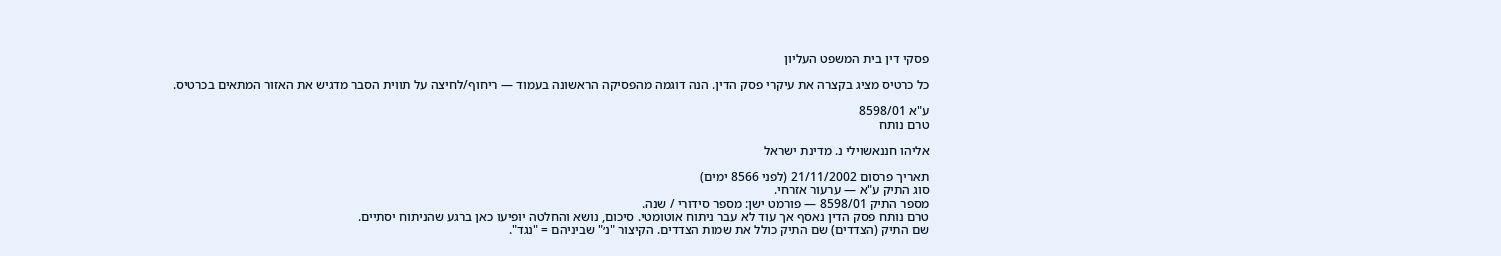פסקי דין בית המשפט העליון

כל כרטיס מציג בקצרה את עיקרי פסק הדין. הנה דוגמה מהפסיקה הראשונה בעמוד — ריחוף/לחיצה על תווית הסבר מדגיש את האזור המתאים בכרטיס.

ע"א 8598/01
טרם נותח

אליהו חננאשוילי נ. מדינת ישראל

תאריך פרסום 21/11/2002 (לפני 8566 ימים)
סוג התיק ע"א — ערעור אזרחי.
מספר התיק 8598/01 — פורמט ישן: מספר סידורי / שנה.
טרם נותח פסק הדין נאסף אך עוד לא עבר ניתוח אוטומטי. סיכום, נושא והחלטה יופיעו כאן ברגע שהניתוח יסתיים.
שם התיק (הצדדים) שם התיק כולל את שמות הצדדים. הקיצור "נ׳" שביניהם = "נגד".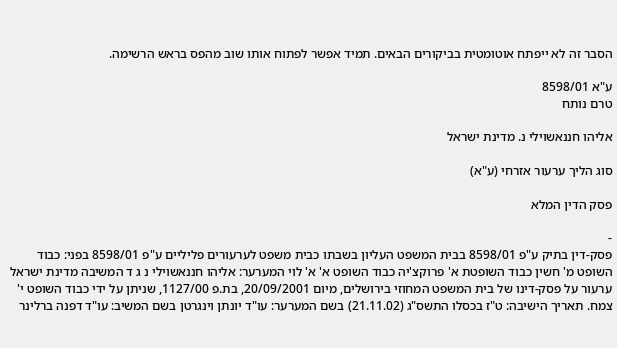הסבר זה לא ייפתח אוטומטית בביקורים הבאים. תמיד אפשר לפתוח אותו שוב מהפס בראש הרשימה.

ע"א 8598/01
טרם נותח

אליהו חננאשוילי נ. מדינת ישראל

סוג הליך ערעור אזרחי (ע"א)

פסק הדין המלא

-
פסק-דין בתיק ע"פ 8598/01 בבית המשפט העליון בשבתו כבית משפט לערעורים פליליים ע"פ 8598/01 בפני: כבוד השופט מ' חשין כבוד השופטת א' פרוקצ'יה כבוד השופט א' א' לוי המערער: אליהו חננאשוילי נ ג ד המשיבה מדינת ישראל ערעור על פסק-דינו של בית המשפט המחוזי בירושלים, מיום 20/09/2001, בת.פ 1127/00, שניתן על ידי כבוד השופט י' צמח. תאריך הישיבה: ט"ז בכסלו התשס"ג (21.11.02) בשם המערער: עו"ד יונתן וינגרטן בשם המשיב: עו"ד דפנה ברלינר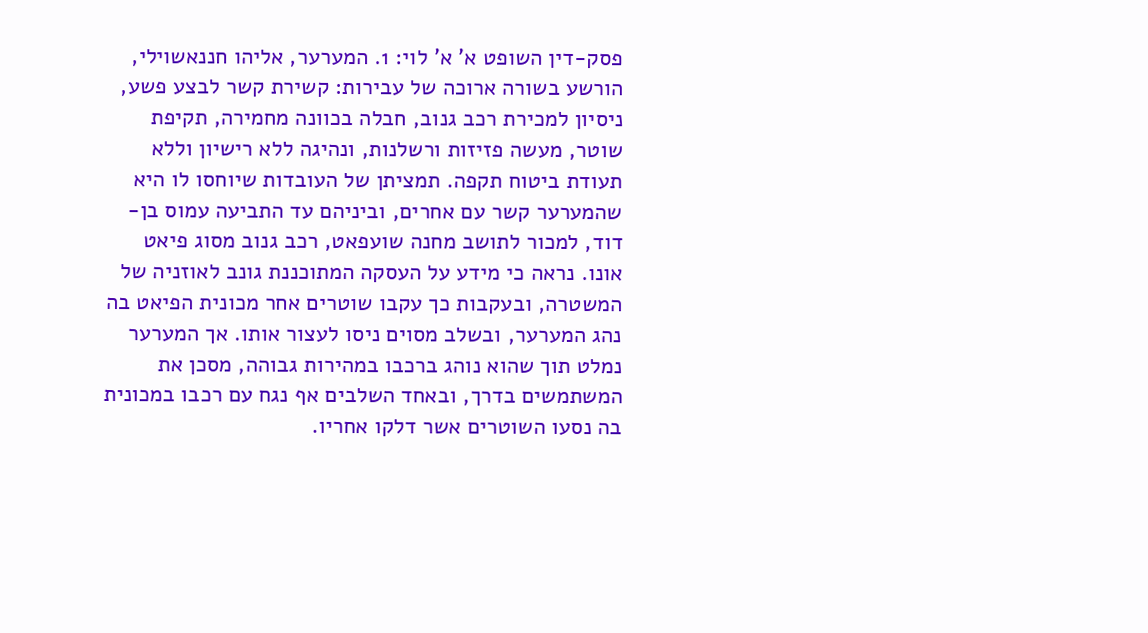פסק-דין השופט א' א' לוי: 1. המערער, אליהו חננאשוילי, הורשע בשורה ארוכה של עבירות: קשירת קשר לבצע פשע, ניסיון למכירת רכב גנוב, חבלה בכוונה מחמירה, תקיפת שוטר, מעשה פזיזות ורשלנות, ונהיגה ללא רישיון וללא תעודת ביטוח תקפה. תמציתן של העובדות שיוחסו לו היא שהמערער קשר עם אחרים, וביניהם עד התביעה עמוס בן-דוד, למכור לתושב מחנה שועפאט, רכב גנוב מסוג פיאט אונו. נראה כי מידע על העסקה המתוכננת גונב לאוזניה של המשטרה, ובעקבות כך עקבו שוטרים אחר מכונית הפיאט בה נהג המערער, ובשלב מסוים ניסו לעצור אותו. אך המערער נמלט תוך שהוא נוהג ברכבו במהירות גבוהה, מסכן את המשתמשים בדרך, ובאחד השלבים אף נגח עם רכבו במכונית בה נסעו השוטרים אשר דלקו אחריו.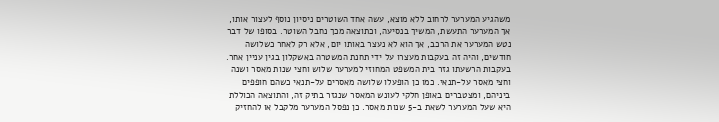משהגיע המערער לרחוב ללא מוצא, עשה אחד השוטרים ניסיון נוסף לעצור אותו, אך המערער התעשת, המשיך בנסיעה, וכתוצאה מכך נחבל השוטר. בסופו של דבר נטש המערער את הרכב, אך הוא לא נעצר באותו יום, אלא רק לאחר כשלושה חודשים, והיה זה בעקבות מעצרו על ידי תחנת המשטרה באשקלון בגין עניין אחר. בעקבות הרשעתו גזר בית המשפט המחוזי למערער שלוש וחצי שנות מאסר ושנה וחצי מאסר על-תנאי. כמו כן הופעלו שלושה מאסרים על-תנאי כשהם חופפים ביניהם, ומצטברים באופן חלקי לעונש המאסר שנגזר בתיק זה, והתוצאה הכוללת היא שעל המערער לשאת ב-5 שנות מאסר. כן נפסל המערער מלקבל או להחזיק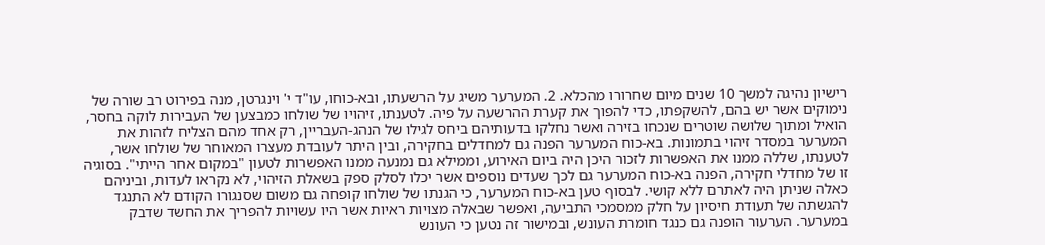רישיון נהיגה למשך 10 שנים מיום שחרורו מהכלא. 2. המערער משיג על הרשעתו, ובא-כוחו, עו"ד י' וינגרטן, מנה בפירוט רב שורה של נימוקים אשר יש בהם, להשקפתו, כדי להפוך את קערת ההרשעה על פיה. לטענתו, זיהויו של שולחו כמבצען של העבירות לוקה בחסר, הואיל ומתוך שלושה שוטרים שנכחו בזירה ואשר נחלקו בדעותיהם ביחס לגילו של הנהג-העבריין, רק אחד מהם הצליח לזהות את המערער במסדר זיהוי בתמונות. בא-כוח המערער הפנה גם למחדלים בחקירה, ובין היתר לעובדת מעצרו המאוחר של שולחו אשר, לטענתו, שללה ממנו את האפשרות לזכור היכן היה ביום האירוע, וממילא גם נמנעה ממנו האפשרות לטעון "במקום אחר הייתי". בסוגיה זו של מחדלי חקירה, הפנה בא-כוח המערער גם לכך שעדים נוספים אשר יכלו לסלק ספק בשאלת הזיהוי, לא נקראו לעדות, וביניהם כאלה שניתן היה לאתרם ללא קושי. לבסוף טען בא-כוח המערער, כי הגנתו של שולחו קופחה גם משום שסנגורו הקודם לא התנגד להגשתה של תעודת חיסיון על חלק ממסמכי התביעה, ואפשר שבאלה מצויות ראיות אשר היו עשויות להפריך את החשד שדבק במערער. הערעור הופנה גם כנגד חומרת העונש, ובמישור זה נטען כי העונש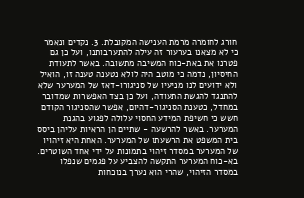חורג לחומרה מרמת הענישה המקובלת. 3. נקדים ונאמר כי לא מצאנו בערעור זה עילה להתערבותנו, ועל כן גם פטרנו את באת-כוח המשיבה מתשובה. באשר לתעודת החיסיון, נדמה כי מוטב היה לולא נטענה טענה זו, הואיל ולא ידועים לנו מניעיו של סניגורו-דאז של המערער שלא להתנגד להגשת התעודה, ועל כן בצד האפשרות שמדובר במחדל, כטענת הסניגור-דהיום, אפשר שהסניגור הקודם חשש כי חשיפת המידע החסוי עלולה לפגוע בהגנת המערער. באשר להרשעה - שתיים הן הראיות עליהן ביסס בית המשפט את הרשעתו של המערער. האחת היא זיהויו של המערער במסדר זיהוי בתמונות על ידי אחד השוטרים. בא-כוח המערער התקשה להצביע על פגמים שנפלו במסדר הזיהוי, שהרי הוא נערך בנוכחות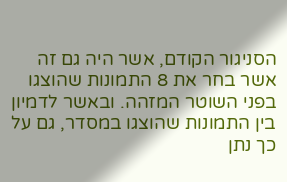הסניגור הקודם, אשר היה גם זה אשר בחר את 8 התמונות שהוצגו בפני השוטר המזהה. ובאשר לדמיון בין התמונות שהוצגו במסדר, גם על כך נתן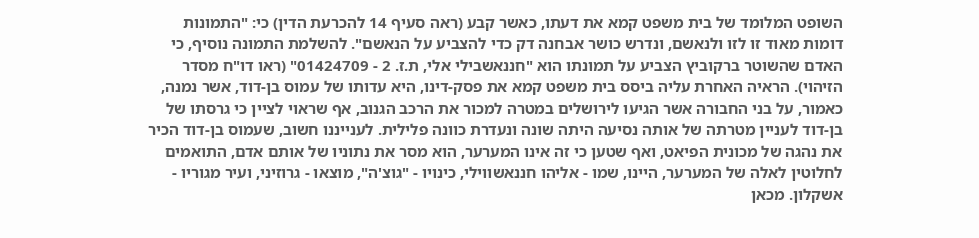השופט המלומד של בית משפט קמא את דעתו, כאשר קבע (ראה סעיף 14 להכרעת הדין) כי: "התמונות דומות מאוד זו לזו ולנאשם, ונדרש כושר אבחנה דק כדי להצביע על הנאשם". להשלמת התמונה נוסיף, כי האדם שהשוטר ברקוביץ הצביע על תמונתו הוא "חננאשבילי אלי, ת.ז. 2 - 01424709" (ראו דו"ח מסדר הזיהוי). הראיה האחרת עליה ביסס בית משפט קמא את פסק-דינו, היא עדותו של עמוס בן-דוד, אשר נמנה, כאמור, על בני החבורה אשר הגיעו לירושלים במטרה למכור את הרכב הגנוב, אף שראוי לציין כי גרסתו של בן-דוד לעניין מטרתה של אותה נסיעה היתה שונה ונעדרת כוונה פלילית. לענייננו חשוב, שעמוס בן-דוד הכיר את נהגה של מכונית הפיאט, ואף שטען כי זה אינו המערער, הוא מסר את נתוניו של אותם אדם, התואמים לחלוטין לאלה של המערער, היינו, שמו - אליהו חננאשווילי, כינויו - "גוצ'ה", מוצאו - גרוזיני, ועיר מגוריו - אשקלון. מכאן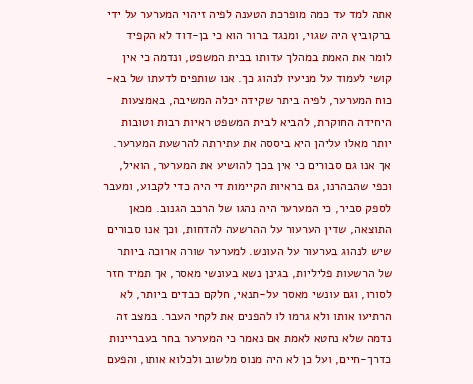אתה למד עד כמה מופרכת הטענה לפיה זיהוי המערער על ידי ברקוביץ היה שגוי, ומנגד ברור הוא כי בן-דוד לא הקפיד לומר את האמת במהלך עדותו בבית המשפט, ונדמה כי אין קושי לעמוד על מניעיו לנהוג כך. אנו שותפים לדעתו של בא-כוח המערער, לפיה ביתר שקידה יכלה המשיבה, באמצעות היחידה החוקרת, להביא לבית המשפט ראיות רבות וטובות יותר מאלו עליהן היא ביססה את עתירתה להרשעת המערער. אך אנו גם סבורים כי אין בכך להושיע את המערער, הואיל, וכפי שהבהרנו, גם בראיות הקיימות די היה כדי לקבוע, ומעבר לספק סביר, כי המערער היה נהגו של הרכב הגנוב. מכאן התוצאה, שדין הערעור על ההרשעה להדחות, וכך אנו סבורים שיש לנהוג בערעור על העונש. למערער שורה ארוכה ביותר של הרשעות פליליות, בגינן נשא בעונשי מאסר, אך תמיד חזר לסורו, וגם עונשי מאסר על-תנאי, חלקם כבדים ביותר, לא הרתיעו אותו ולא גרמו לו להפנים את לקחי העבר. במצב זה נדמה שלא נחטא לאמת אם נאמר כי המערער בחר בעבריינות כדרך-חיים, ועל כן לא היה מנוס מלשוב ולכלוא אותו, והפעם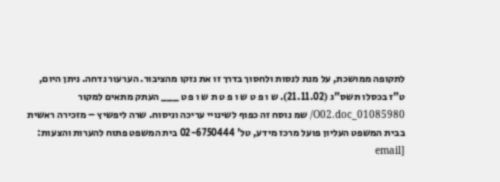לתקופה ממושכת, על מנת לנסות ולחסוך בדרך זו את נזקו מהציבור. הערעור נדחה. ניתן היום, ט"ז בכסלו תשס"ג (21.11.02). ש ו פ ט ש ו פ ט ת ש ו פ ט ___ העתק מתאים למקור 01085980_O02.doc/ שמ נוסח זה כפוף לשינויי עריכה וניסוח. שרה ליפשיץ – מזכירה ראשית בבית המשפט העליון פועל מרכז מידע, טל' 02-6750444 בית המשפט פתוח להערות והצעות: [email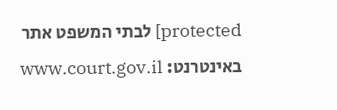protected] לבתי המשפט אתר באינטרנט: www.court.gov.il